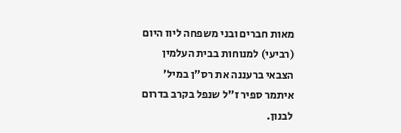מאות חברים ובני משפחה ליוו היום (רביעי) למנוחות בבית העלמין הצבאי ברעננה את רס"ן במיל' איתמר ספיר ז"ל שנפל בקרב בדרום לבנון.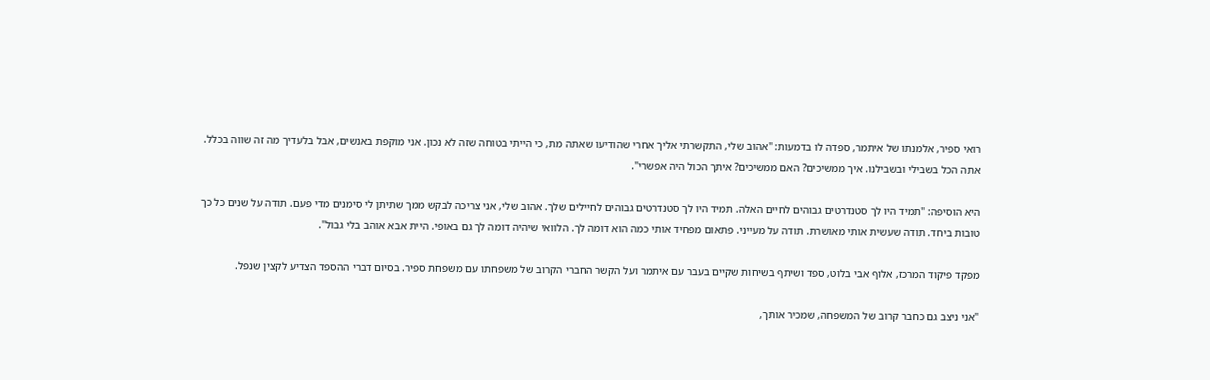רואי ספיר, אלמנתו של איתמר, ספדה לו בדמעות: "אהוב שלי, התקשרתי אליך אחרי שהודיעו שאתה מת, כי הייתי בטוחה שזה לא נכון. אני מוקפת באנשים, אבל בלעדיך מה זה שווה בכלל. אתה הכל בשבילי ובשבילנו. איך ממשיכים? האם ממשיכים? איתך הכול היה אפשרי".

היא הוסיפה: "תמיד היו לך סטנדרטים גבוהים לחיים האלה. תמיד היו לך סטנדרטים גבוהים לחיילים שלך. אהוב שלי, אני צריכה לבקש ממך שתיתן לי סימנים מדי פעם. תודה על שנים כל כך טובות ביחד. תודה שעשית אותי מאושרת. תודה על מעייני. פתאום מפחיד אותי כמה הוא דומה לך. הלוואי שיהיה דומה לך גם באופי. היית אבא אוהב בלי גבול".

מפקד פיקוד המרכז, אלוף אבי בלוט, ספד ושיתף בשיחות שקיים בעבר עם איתמר ועל הקשר החברי הקרוב של משפחתו עם משפחת ספיר. בסיום דברי ההספד הצדיע לקצין שנפל.

"אני ניצב גם כחבר קרוב של המשפחה, שמכיר אותך,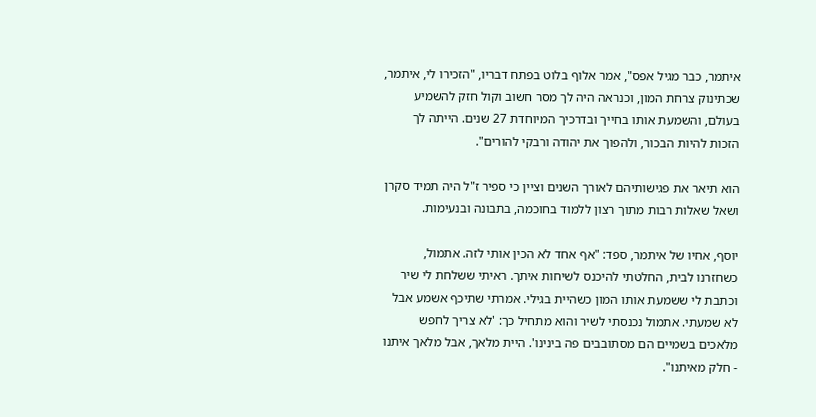איתמר, כבר מגיל אפס", אמר אלוף בלוט בפתח דבריו, "הזכירו לי, איתמר, שכתינוק צרחת המון, וכנראה היה לך מסר חשוב וקול חזק להשמיע בעולם, והשמעת אותו בחייך ובדרכיך המיוחדת 27 שנים. הייתה לך הזכות להיות הבכור, ולהפוך את יהודה ורבקי להורים".

הוא תיאר את פגישותיהם לאורך השנים וציין כי ספיר ז"ל היה תמיד סקרן ושאל שאלות רבות מתוך רצון ללמוד בחוכמה, בתבונה ובנעימות.

יוסף, אחיו של איתמר, ספד: "אף אחד לא הכין אותי לזה. אתמול, כשחזרנו לבית, החלטתי להיכנס לשיחות איתך. ראיתי ששלחת לי שיר וכתבת לי ששמעת אותו המון כשהיית בגילי. אמרתי שתיכף אשמע אבל לא שמעתי. אתמול נכנסתי לשיר והוא מתחיל כך: 'לא צריך לחפש מלאכים בשמיים הם מסתובבים פה בינינו'. היית מלאך, אבל מלאך איתנו - חלק מאיתנו".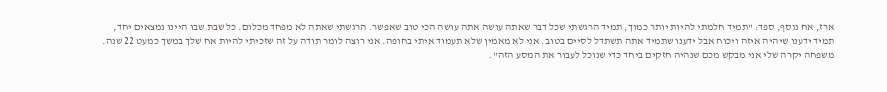ארז, אח נוסף, ספד: "תמיד חלמתי להיות יותר כמוך, תמיד הרגשתי שכל דבר שאתה עושה אתה עושה הכי טוב שאפשר. הרגשתי שאתה לא מפחד מכלום. כל שבת שבו היינו נמצאים יחד, תמיד ידענו שיהיה איזה ויכוח אבל ידענו שתמיד אתה תשתדל לסיים בטוב. אני לא מאמין שלא תעמוד איתי בחופה. אני רוצה לומר תודה על זה שזכיתי להיות אח שלך במשך כמעט 22 שנה. משפחה יקרה שלי אני מבקש מכם שנהיה חזקים ביחד כדי שנוכל לעבור את המסע הזה".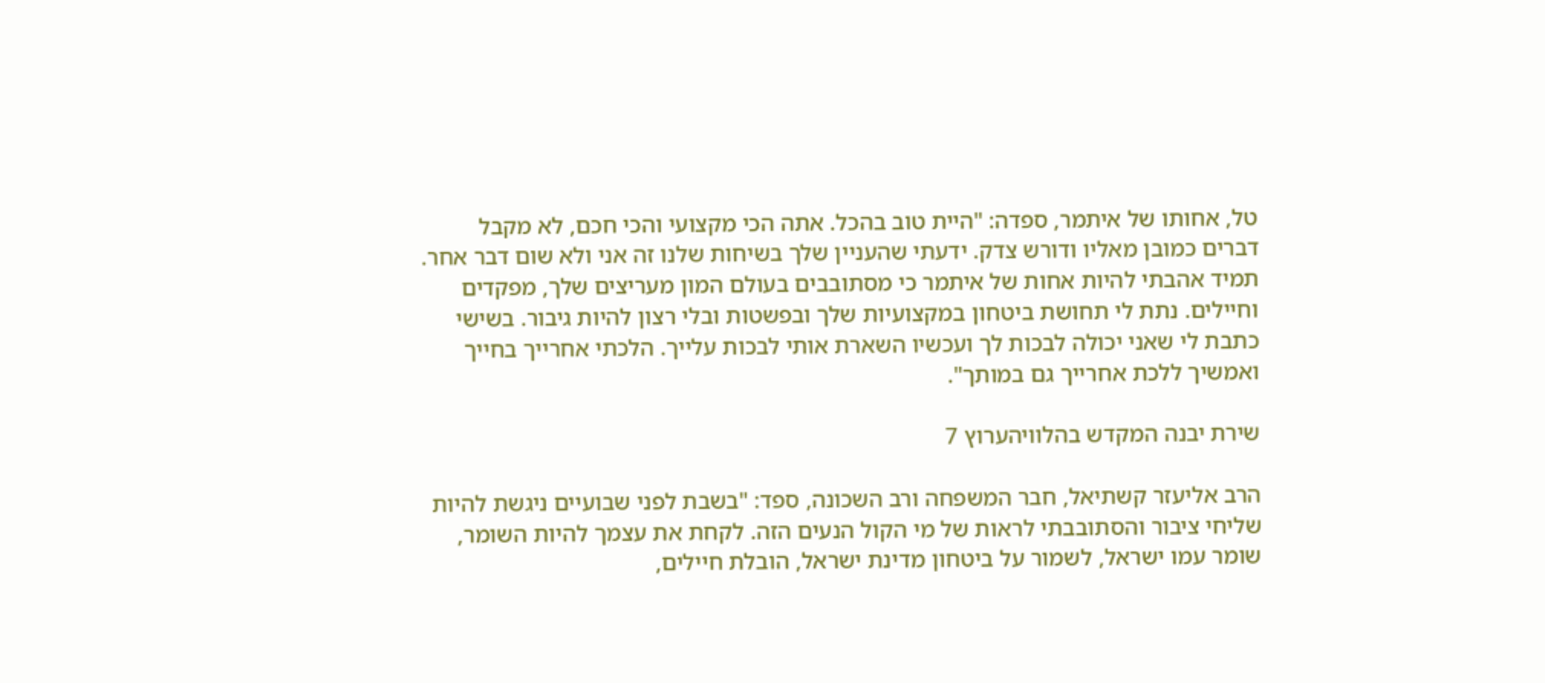טל, אחותו של איתמר, ספדה: "היית טוב בהכל. אתה הכי מקצועי והכי חכם, לא מקבל דברים כמובן מאליו ודורש צדק. ידעתי שהעניין שלך בשיחות שלנו זה אני ולא שום דבר אחר. תמיד אהבתי להיות אחות של איתמר כי מסתובבים בעולם המון מעריצים שלך, מפקדים וחיילים. נתת לי תחושת ביטחון במקצועיות שלך ובפשטות ובלי רצון להיות גיבור. בשישי כתבת לי שאני יכולה לבכות לך ועכשיו השארת אותי לבכות עלייך. הלכתי אחרייך בחייך ואמשיך ללכת אחרייך גם במותך".

שירת יבנה המקדש בהלוויהערוץ 7

הרב אליעזר קשתיאל, חבר המשפחה ורב השכונה, ספד: "בשבת לפני שבועיים ניגשת להיות שליחי ציבור והסתובבתי לראות של מי הקול הנעים הזה. לקחת את עצמך להיות השומר, שומר עמו ישראל, לשמור על ביטחון מדינת ישראל, הובלת חיילים,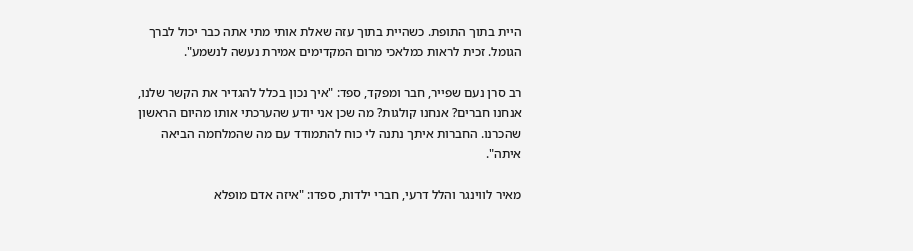היית בתוך התופת. כשהיית בתוך עזה שאלת אותי מתי אתה כבר יכול לברך הגומל. זכית לראות כמלאכי מרום המקדימים אמירת נעשה לנשמע".

רב סרן נעם שפייר, חבר ומפקד, ספד: "איך נכון בכלל להגדיר את הקשר שלנו, אנחנו חברים? אנחנו קולגות? מה שכן אני יודע שהערכתי אותו מהיום הראשון שהכרנו. החברות איתך נתנה לי כוח להתמודד עם מה שהמלחמה הביאה איתה".

מאיר לווינגר והלל דרעי, חברי ילדות, ספדו: "איזה אדם מופלא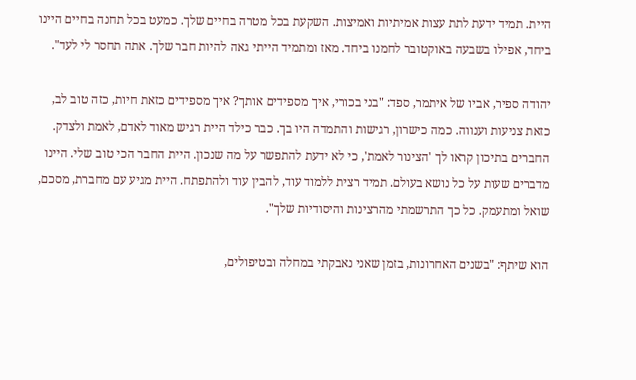היית. תמיד ידעת לתת עצות אמיתיות ואמיצות. השקעת בכל מטרה בחיים שלך. כמעט בכל תחנה בחיים היינו ביחד, אפילו בשבעה באוקטובר לחמנו ביחד. מאז ומתמיד הייתי גאה להיות חבר שלך. אתה תחסר לי לעד".

יהודה ספיר, אביו של איתמר, ספד: "בני בכורי, איך מספידים אותך? איך מספידים כזאת חיות, כזה טוב לב, כזאת צניעות וענווה. כמה כישרון, רגישות והתמדה היו בך. כבר כילד היית רגיש מאוד לאדם, לאמת ולצדק. החברים בתיכון קראו לך 'הצינור לאמת', כי לא ידעת להתפשר על מה שנכון. היית החבר הכי טוב שלי. היינו מדברים שעות על כל נושא בעולם. תמיד רצית ללמוד עוד, להבין עוד ולהתפתח. היית מגיע עם מחברת, מסכם, שואל ומתעמק. כל כך התרשמתי מהרצינות והיסודיות שלך".

הוא שיתף: "בשנים האחרונות, בזמן שאני נאבקתי במחלה ובטיפולים,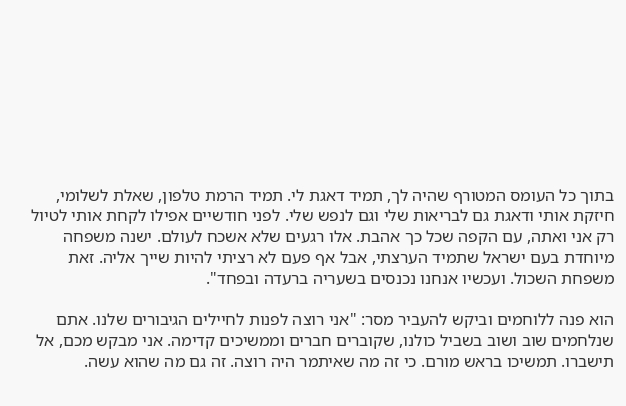בתוך כל העומס המטורף שהיה לך, תמיד דאגת לי. תמיד הרמת טלפון, שאלת לשלומי, חיזקת אותי ודאגת גם לבריאות שלי וגם לנפש שלי. לפני חודשיים אפילו לקחת אותי לטיול רק אני ואתה, עם הקפה שכל כך אהבת. אלו רגעים שלא אשכח לעולם. ישנה משפחה מיוחדת בעם ישראל שתמיד הערצתי, אבל אף פעם לא רציתי להיות שייך אליה. זאת משפחת השכול. ועכשיו אנחנו נכנסים בשעריה ברעדה ובפחד".

הוא פנה ללוחמים וביקש להעביר מסר: "אני רוצה לפנות לחיילים הגיבורים שלנו. אתם שנלחמים שוב ושוב בשביל כולנו, שקוברים חברים וממשיכים קדימה. אני מבקש מכם, אל תישברו. תמשיכו בראש מורם. כי זה מה שאיתמר היה רוצה. זה גם מה שהוא עשה.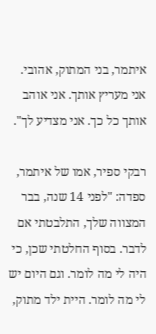איתמר, בני המתוק, אהובי. אני מעריץ אותך. אני אוהב אותך כל כך. אני מצדיע לך".

רבקי ספיר, אמו של איתמר, ספדה: "לפני 14 שנה, בבר המצווה שלך, התלבטתי אם לדבר. בסוף החלטתי שכן, כי היה לי מה לומר. וגם היום יש לי מה לומר. היית ילד מתוק,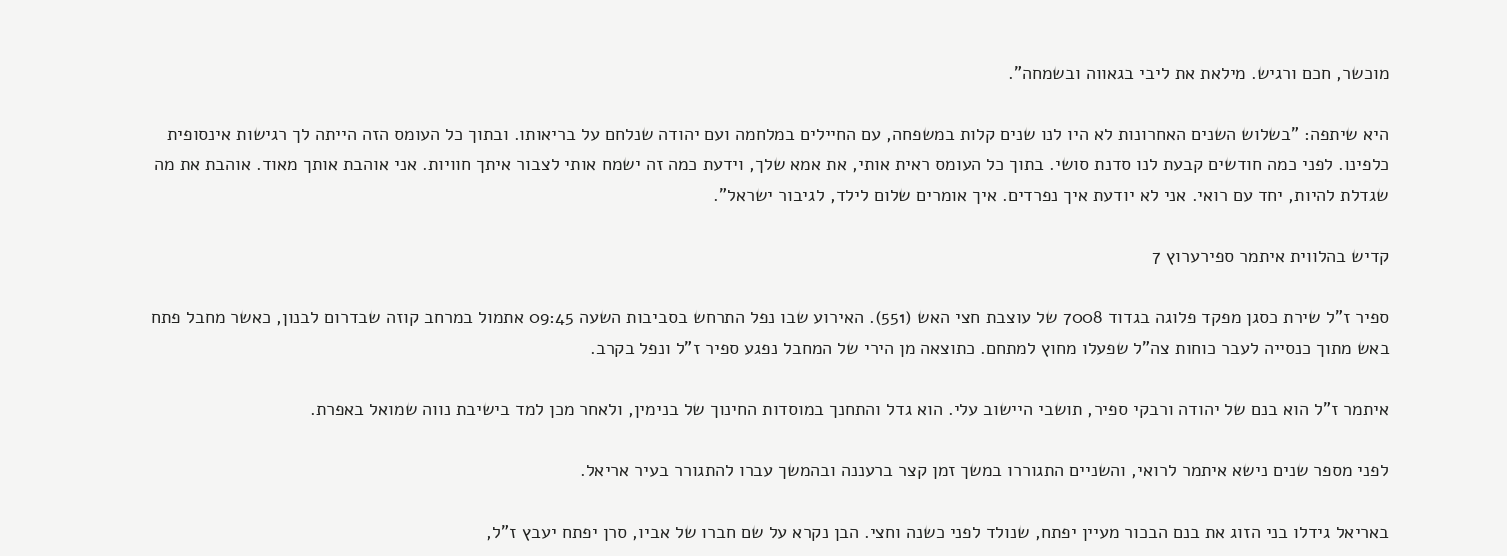מוכשר, חכם ורגיש. מילאת את ליבי בגאווה ובשמחה".

היא שיתפה: "בשלוש השנים האחרונות לא היו לנו שנים קלות במשפחה, עם החיילים במלחמה ועם יהודה שנלחם על בריאותו. ובתוך כל העומס הזה הייתה לך רגישות אינסופית כלפינו. לפני כמה חודשים קבעת לנו סדנת סושי. בתוך כל העומס ראית אותי, את אמא שלך, וידעת כמה זה ישמח אותי לצבור איתך חוויות. אני אוהבת אותך מאוד. אוהבת את מה שגדלת להיות, יחד עם רואי. אני לא יודעת איך נפרדים. איך אומרים שלום לילד, לגיבור ישראל".

קדיש בהלווית איתמר ספירערוץ 7

ספיר ז"ל שירת כסגן מפקד פלוגה בגדוד 7008 של עוצבת חצי האש (551). האירוע שבו נפל התרחש בסביבות השעה 09:45 אתמול במרחב קוזה שבדרום לבנון, כאשר מחבל פתח באש מתוך כנסייה לעבר כוחות צה"ל שפעלו מחוץ למתחם. כתוצאה מן הירי של המחבל נפגע ספיר ז"ל ונפל בקרב.

איתמר ז"ל הוא בנם של יהודה ורבקי ספיר, תושבי היישוב עלי. הוא גדל והתחנך במוסדות החינוך של בנימין, ולאחר מכן למד בישיבת נווה שמואל באפרת.

לפני מספר שנים נישא איתמר לרואי, והשניים התגוררו במשך זמן קצר ברעננה ובהמשך עברו להתגורר בעיר אריאל.

באריאל גידלו בני הזוג את בנם הבכור מעיין יפתח, שנולד לפני כשנה וחצי. הבן נקרא על שם חברו של אביו, סרן יפתח יעבץ ז"ל,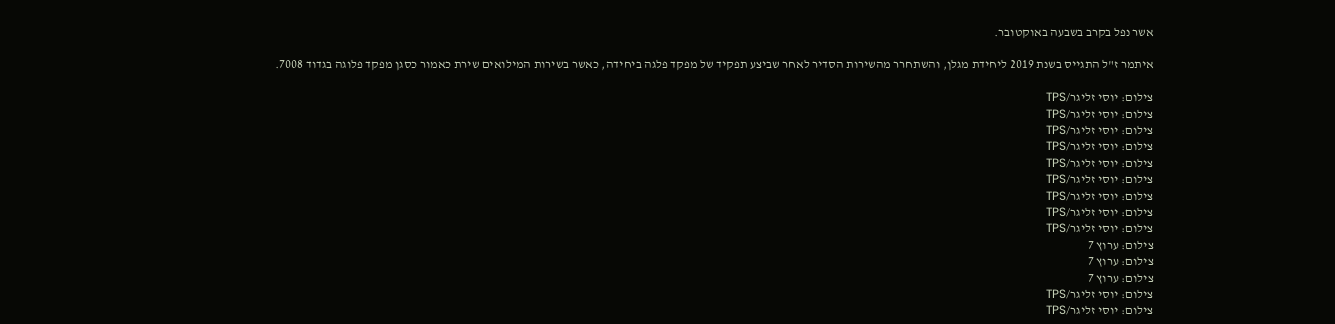אשר נפל בקרב בשבעה באוקטובר.

איתמר ז"ל התגייס בשנת 2019 ליחידת מגלן, והשתחרר מהשירות הסדיר לאחר שביצע תפקיד של מפקד פלגה ביחידה, כאשר בשירות המילואים שירת כאמור כסגן מפקד פלוגה בגדוד 7008.

צילום: יוסי זליגר/TPS
צילום: יוסי זליגר/TPS
צילום: יוסי זליגר/TPS
צילום: יוסי זליגר/TPS
צילום: יוסי זליגר/TPS
צילום: יוסי זליגר/TPS
צילום: יוסי זליגר/TPS
צילום: יוסי זליגר/TPS
צילום: יוסי זליגר/TPS
צילום: ערוץ 7
צילום: ערוץ 7
צילום: ערוץ 7
צילום: יוסי זליגר/TPS
צילום: יוסי זליגר/TPS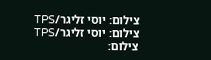צילום: יוסי זליגר/TPS
צילום: יוסי זליגר/TPS
צילום: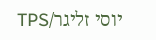יוסי זליגר/TPS